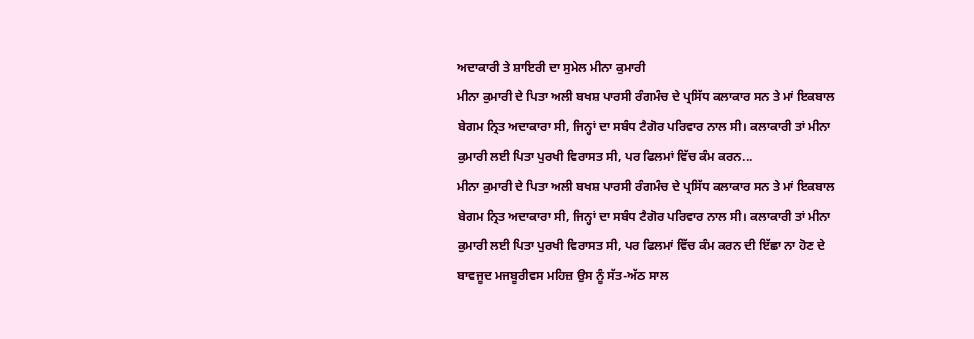ਅਦਾਕਾਰੀ ਤੇ ਸ਼ਾਇਰੀ ਦਾ ਸੁਮੇਲ ਮੀਨਾ ਕੁਮਾਰੀ
ਮੀਨਾ ਕੁਮਾਰੀ ਦੇ ਪਿਤਾ ਅਲੀ ਬਖਸ਼ ਪਾਰਸੀ ਰੰਗਮੰਚ ਦੇ ਪ੍ਰਸਿੱਧ ਕਲਾਕਾਰ ਸਨ ਤੇ ਮਾਂ ਇਕਬਾਲ ਬੇਗਮ ਨ੍ਰਿਤ ਅਦਾਕਾਰਾ ਸੀ, ਜਿਨ੍ਹਾਂ ਦਾ ਸਬੰਧ ਟੈਗੋਰ ਪਰਿਵਾਰ ਨਾਲ ਸੀ। ਕਲਾਕਾਰੀ ਤਾਂ ਮੀਨਾ ਕੁਮਾਰੀ ਲਈ ਪਿਤਾ ਪੁਰਖੀ ਵਿਰਾਸਤ ਸੀ, ਪਰ ਫਿਲਮਾਂ ਵਿੱਚ ਕੰਮ ਕਰਨ...
ਮੀਨਾ ਕੁਮਾਰੀ ਦੇ ਪਿਤਾ ਅਲੀ ਬਖਸ਼ ਪਾਰਸੀ ਰੰਗਮੰਚ ਦੇ ਪ੍ਰਸਿੱਧ ਕਲਾਕਾਰ ਸਨ ਤੇ ਮਾਂ ਇਕਬਾਲ ਬੇਗਮ ਨ੍ਰਿਤ ਅਦਾਕਾਰਾ ਸੀ, ਜਿਨ੍ਹਾਂ ਦਾ ਸਬੰਧ ਟੈਗੋਰ ਪਰਿਵਾਰ ਨਾਲ ਸੀ। ਕਲਾਕਾਰੀ ਤਾਂ ਮੀਨਾ ਕੁਮਾਰੀ ਲਈ ਪਿਤਾ ਪੁਰਖੀ ਵਿਰਾਸਤ ਸੀ, ਪਰ ਫਿਲਮਾਂ ਵਿੱਚ ਕੰਮ ਕਰਨ ਦੀ ਇੱਛਾ ਨਾ ਹੋਣ ਦੇ ਬਾਵਜੂਦ ਮਜਬੂਰੀਵਸ ਮਹਿਜ਼ ਉਸ ਨੂੰ ਸੱਤ-ਅੱਠ ਸਾਲ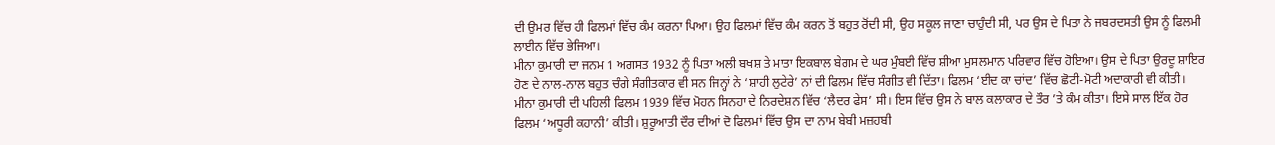ਦੀ ਉਮਰ ਵਿੱਚ ਹੀ ਫਿਲਮਾਂ ਵਿੱਚ ਕੰਮ ਕਰਨਾ ਪਿਆ। ਉਹ ਫਿਲਮਾਂ ਵਿੱਚ ਕੰਮ ਕਰਨ ਤੋਂ ਬਹੁਤ ਰੋਂਦੀ ਸੀ, ਉਹ ਸਕੂਲ ਜਾਣਾ ਚਾਹੁੰਦੀ ਸੀ, ਪਰ ਉਸ ਦੇ ਪਿਤਾ ਨੇ ਜਬਰਦਸਤੀ ਉਸ ਨੂੰ ਫਿਲਮੀ ਲਾਈਨ ਵਿੱਚ ਭੇਜਿਆ।
ਮੀਨਾ ਕੁਮਾਰੀ ਦਾ ਜਨਮ 1 ਅਗਸਤ 1932 ਨੂੰ ਪਿਤਾ ਅਲੀ ਬਖਸ਼ ਤੇ ਮਾਤਾ ਇਕਬਾਲ ਬੇਗਮ ਦੇ ਘਰ ਮੁੰਬਈ ਵਿੱਚ ਸ਼ੀਆ ਮੁਸਲਮਾਨ ਪਰਿਵਾਰ ਵਿੱਚ ਹੋਇਆ। ਉਸ ਦੇ ਪਿਤਾ ਉਰਦੂ ਸ਼ਾਇਰ ਹੋਣ ਦੇ ਨਾਲ-ਨਾਲ ਬਹੁਤ ਚੰਗੇ ਸੰਗੀਤਕਾਰ ਵੀ ਸਨ ਜਿਨ੍ਹਾਂ ਨੇ ‘ਸ਼ਾਹੀ ਲੁਟੇਰੇ’ ਨਾਂ ਦੀ ਫਿਲਮ ਵਿੱਚ ਸੰਗੀਤ ਵੀ ਦਿੱਤਾ। ਫਿਲਮ ‘ਈਦ ਕਾ ਚਾਂਦ’ ਵਿੱਚ ਛੋਟੀ-ਮੋਟੀ ਅਦਾਕਾਰੀ ਵੀ ਕੀਤੀ।
ਮੀਨਾ ਕੁਮਾਰੀ ਦੀ ਪਹਿਲੀ ਫਿਲਮ 1939 ਵਿੱਚ ਮੋਹਨ ਸਿਨਹਾ ਦੇ ਨਿਰਦੇਸ਼ਨ ਵਿੱਚ ‘ਲੈਦਰ ਫੇਸ’ ਸੀ। ਇਸ ਵਿੱਚ ਉਸ ਨੇ ਬਾਲ ਕਲਾਕਾਰ ਦੇ ਤੌਰ ’ਤੇ ਕੰਮ ਕੀਤਾ। ਇਸੇ ਸਾਲ ਇੱਕ ਹੋਰ ਫਿਲਮ ‘ਅਧੂਰੀ ਕਹਾਨੀ’ ਕੀਤੀ। ਸ਼ੁਰੂਆਤੀ ਦੌਰ ਦੀਆਂ ਦੋ ਫਿਲਮਾਂ ਵਿੱਚ ਉਸ ਦਾ ਨਾਮ ਬੇਬੀ ਮਜ਼ਹਬੀ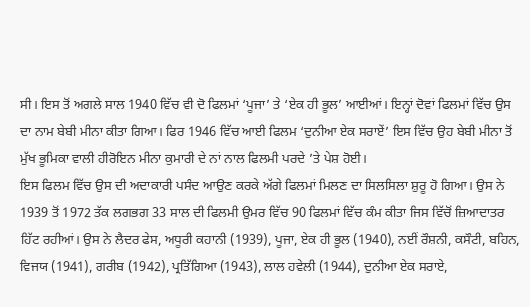ਸੀ। ਇਸ ਤੋਂ ਅਗਲੇ ਸਾਲ 1940 ਵਿੱਚ ਵੀ ਦੋ ਫਿਲਮਾਂ ‘ਪੂਜਾ’ ਤੇ ‘ਏਕ ਹੀ ਭੂਲ’ ਆਈਆਂ। ਇਨ੍ਹਾਂ ਦੋਵਾਂ ਫਿਲਮਾਂ ਵਿੱਚ ਉਸ ਦਾ ਨਾਮ ਬੇਬੀ ਮੀਨਾ ਕੀਤਾ ਗਿਆ। ਫਿਰ 1946 ਵਿੱਚ ਆਈ ਫਿਲਮ ‘ਦੁਨੀਆ ਏਕ ਸਰਾਏਂ’ ਇਸ ਵਿੱਚ ਉਹ ਬੇਬੀ ਮੀਨਾ ਤੋਂ ਮੁੱਖ ਭੂਮਿਕਾ ਵਾਲੀ ਹੀਰੋਇਨ ਮੀਨਾ ਕੁਮਾਰੀ ਦੇ ਨਾਂ ਨਾਲ ਫਿਲਮੀ ਪਰਦੇ ’ਤੇ ਪੇਸ਼ ਹੋਈ।
ਇਸ ਫਿਲਮ ਵਿੱਚ ਉਸ ਦੀ ਅਦਾਕਾਰੀ ਪਸੰਦ ਆਉਣ ਕਰਕੇ ਅੱਗੇ ਫਿਲਮਾਂ ਮਿਲਣ ਦਾ ਸਿਲਸਿਲਾ ਸ਼ੁਰੂ ਹੋ ਗਿਆ। ਉਸ ਨੇ 1939 ਤੋਂ 1972 ਤੱਕ ਲਗਭਗ 33 ਸਾਲ ਦੀ ਫਿਲਮੀ ਉਮਰ ਵਿੱਚ 90 ਫਿਲਮਾਂ ਵਿੱਚ ਕੰਮ ਕੀਤਾ ਜਿਸ ਵਿੱਚੋਂ ਜ਼ਿਆਦਾਤਰ ਹਿੱਟ ਰਹੀਆਂ। ਉਸ ਨੇ ਲੈਦਰ ਫੇਸ, ਅਧੂਰੀ ਕਹਾਨੀ (1939), ਪੂਜਾ, ਏਕ ਹੀ ਭੂਲ (1940), ਨਈਂ ਰੌਸ਼ਨੀ, ਕਸੌਟੀ, ਬਹਿਨ, ਵਿਜਯ (1941), ਗਰੀਬ (1942), ਪ੍ਰਤਿੱਗਿਆ (1943), ਲਾਲ ਹਵੇਲੀ (1944), ਦੁਨੀਆ ਏਕ ਸਰਾਏ,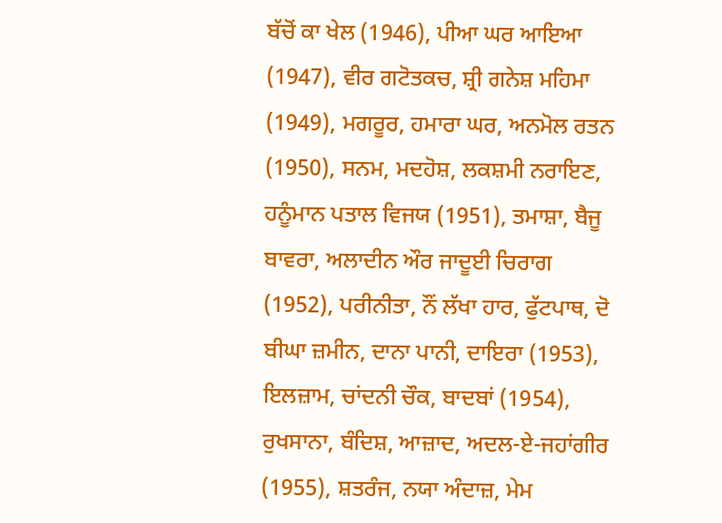ਬੱਚੋਂ ਕਾ ਖੇਲ (1946), ਪੀਆ ਘਰ ਆਇਆ (1947), ਵੀਰ ਗਟੋਤਕਚ, ਸ਼੍ਰੀ ਗਨੇਸ਼ ਮਹਿਮਾ (1949), ਮਗਰੂਰ, ਹਮਾਰਾ ਘਰ, ਅਨਮੋਲ ਰਤਨ (1950), ਸਨਮ, ਮਦਹੋਸ਼, ਲਕਸ਼ਮੀ ਨਰਾਇਣ, ਹਨੂੰਮਾਨ ਪਤਾਲ ਵਿਜਯ (1951), ਤਮਾਸ਼ਾ, ਬੈਜੂ ਬਾਵਰਾ, ਅਲਾਦੀਨ ਔਰ ਜਾਦੂਈ ਚਿਰਾਗ (1952), ਪਰੀਨੀਤਾ, ਨੌਂ ਲੱਖਾ ਹਾਰ, ਫੁੱਟਪਾਥ, ਦੋ ਬੀਘਾ ਜ਼ਮੀਨ, ਦਾਨਾ ਪਾਨੀ, ਦਾਇਰਾ (1953), ਇਲਜ਼ਾਮ, ਚਾਂਦਨੀ ਚੌਕ, ਬਾਦਬਾਂ (1954), ਰੁਖਸਾਨਾ, ਬੰਦਿਸ਼, ਆਜ਼ਾਦ, ਅਦਲ-ਏ-ਜਹਾਂਗੀਰ (1955), ਸ਼ਤਰੰਜ, ਨਯਾ ਅੰਦਾਜ਼, ਮੇਮ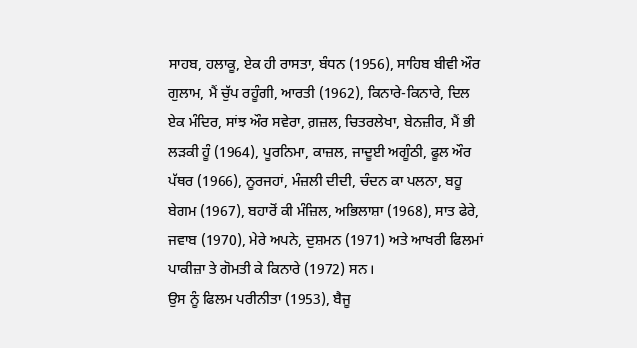ਸਾਹਬ, ਹਲਾਕੂ, ਏਕ ਹੀ ਰਾਸਤਾ, ਬੰਧਨ (1956), ਸਾਹਿਬ ਬੀਵੀ ਔਰ ਗੁਲਾਮ, ਮੈਂ ਚੁੱਪ ਰਹੂੰਗੀ, ਆਰਤੀ (1962), ਕਿਨਾਰੇ-ਕਿਨਾਰੇ, ਦਿਲ ਏਕ ਮੰਦਿਰ, ਸਾਂਝ ਔਰ ਸਵੇਰਾ, ਗ਼ਜ਼ਲ, ਚਿਤਰਲੇਖਾ, ਬੇਨਜ਼ੀਰ, ਮੈਂ ਭੀ ਲੜਕੀ ਹੂੰ (1964), ਪੂਰਨਿਮਾ, ਕਾਜ਼ਲ, ਜਾਦੂਈ ਅਗੂੰਠੀ, ਫੂਲ ਔਰ ਪੱਥਰ (1966), ਨੂਰਜਹਾਂ, ਮੰਜ਼ਲੀ ਦੀਦੀ, ਚੰਦਨ ਕਾ ਪਲਨਾ, ਬਹੂ ਬੇਗਮ (1967), ਬਹਾਰੋਂ ਕੀ ਮੰਜ਼ਿਲ, ਅਭਿਲਾਸ਼ਾ (1968), ਸਾਤ ਫੇਰੇ, ਜਵਾਬ (1970), ਮੇਰੇ ਅਪਨੇ, ਦੁਸ਼ਮਨ (1971) ਅਤੇ ਆਖਰੀ ਫਿਲਮਾਂ ਪਾਕੀਜ਼ਾ ਤੇ ਗੋਮਤੀ ਕੇ ਕਿਨਾਰੇ (1972) ਸਨ।
ਉਸ ਨੂੰ ਫਿਲਮ ਪਰੀਨੀਤਾ (1953), ਬੈਜੂ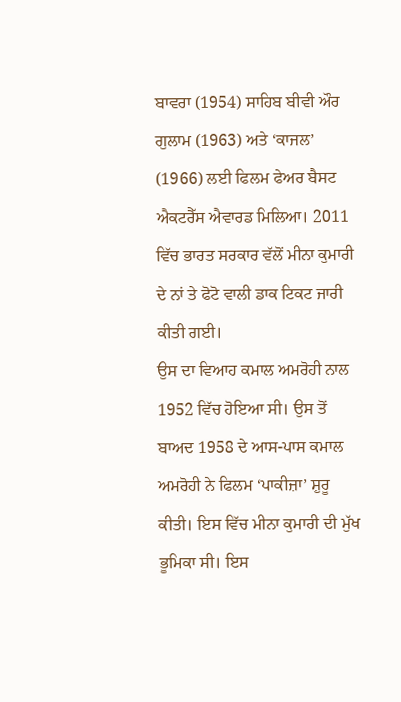ਬਾਵਰਾ (1954) ਸਾਹਿਬ ਬੀਵੀ ਔਰ ਗੁਲਾਮ (1963) ਅਤੇ ‘ਕਾਜਲ’ (1966) ਲਈ ਫਿਲਮ ਫੇਅਰ ਬੈਸਟ ਐਕਟਰੈੱਸ ਐਵਾਰਡ ਮਿਲਿਆ। 2011 ਵਿੱਚ ਭਾਰਤ ਸਰਕਾਰ ਵੱਲੋਂ ਮੀਨਾ ਕੁਮਾਰੀ ਦੇ ਨਾਂ ਤੇ ਫੋਟੋ ਵਾਲੀ ਡਾਕ ਟਿਕਟ ਜਾਰੀ ਕੀਤੀ ਗਈ।
ਉਸ ਦਾ ਵਿਆਹ ਕਮਾਲ ਅਮਰੋਹੀ ਨਾਲ 1952 ਵਿੱਚ ਹੋਇਆ ਸੀ। ਉਸ ਤੋਂ ਬਾਅਦ 1958 ਦੇ ਆਸ-ਪਾਸ ਕਮਾਲ ਅਮਰੋਹੀ ਨੇ ਫਿਲਮ ‘ਪਾਕੀਜ਼ਾ’ ਸ਼ੁਰੂ ਕੀਤੀ। ਇਸ ਵਿੱਚ ਮੀਨਾ ਕੁਮਾਰੀ ਦੀ ਮੁੱਖ ਭੂਮਿਕਾ ਸੀ। ਇਸ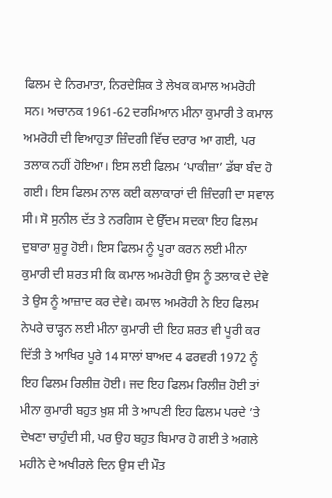ਫਿਲਮ ਦੇ ਨਿਰਮਾਤਾ, ਨਿਰਦੇਸ਼ਿਕ ਤੇ ਲੇਖਕ ਕਮਾਲ ਅਮਰੋਹੀ ਸਨ। ਅਚਾਨਕ 1961-62 ਦਰਮਿਆਨ ਮੀਨਾ ਕੁਮਾਰੀ ਤੇ ਕਮਾਲ ਅਮਰੋਹੀ ਦੀ ਵਿਆਹੁਤਾ ਜ਼ਿੰਦਗੀ ਵਿੱਚ ਦਰਾਰ ਆ ਗਈ, ਪਰ ਤਲਾਕ ਨਹੀਂ ਹੋਇਆ। ਇਸ ਲਈ ਫਿਲਮ ‘ਪਾਕੀਜ਼ਾ’ ਡੱਬਾ ਬੰਦ ਹੋ ਗਈ। ਇਸ ਫਿਲਮ ਨਾਲ ਕਈ ਕਲਾਕਾਰਾਂ ਦੀ ਜ਼ਿੰਦਗੀ ਦਾ ਸਵਾਲ ਸੀ। ਸੋ ਸੁਨੀਲ ਦੱਤ ਤੇ ਨਰਗਿਸ ਦੇ ਉੱਦਮ ਸਦਕਾ ਇਹ ਫਿਲਮ ਦੁਬਾਰਾ ਸ਼ੁਰੂ ਹੋਈ। ਇਸ ਫਿਲਮ ਨੂੰ ਪੂਰਾ ਕਰਨ ਲਈ ਮੀਨਾ ਕੁਮਾਰੀ ਦੀ ਸ਼ਰਤ ਸੀ ਕਿ ਕਮਾਲ ਅਮਰੋਹੀ ਉਸ ਨੂੰ ਤਲਾਕ ਦੇ ਦੇਵੇ ਤੇ ਉਸ ਨੂੰ ਆਜ਼ਾਦ ਕਰ ਦੇਵੇ। ਕਮਾਲ ਅਮਰੋਹੀ ਨੇ ਇਹ ਫਿਲਮ ਨੇਪਰੇ ਚਾੜ੍ਹਨ ਲਈ ਮੀਨਾ ਕੁਮਾਰੀ ਦੀ ਇਹ ਸ਼ਰਤ ਵੀ ਪੂਰੀ ਕਰ ਦਿੱਤੀ ਤੇ ਆਖਿਰ ਪੂਰੇ 14 ਸਾਲਾਂ ਬਾਅਦ 4 ਫਰਵਰੀ 1972 ਨੂੰ ਇਹ ਫਿਲਮ ਰਿਲੀਜ਼ ਹੋਈ। ਜਦ ਇਹ ਫਿਲਮ ਰਿਲੀਜ਼ ਹੋਈ ਤਾਂ ਮੀਨਾ ਕੁਮਾਰੀ ਬਹੁਤ ਖ਼ੁਸ਼ ਸੀ ਤੇ ਆਪਣੀ ਇਹ ਫਿਲਮ ਪਰਦੇ ’ਤੇ ਦੇਖਣਾ ਚਾਹੁੰਦੀ ਸੀ, ਪਰ ਉਹ ਬਹੁਤ ਬਿਮਾਰ ਹੋ ਗਈ ਤੇ ਅਗਲੇ ਮਹੀਨੇ ਦੇ ਅਖੀਰਲੇ ਦਿਨ ਉਸ ਦੀ ਮੌਤ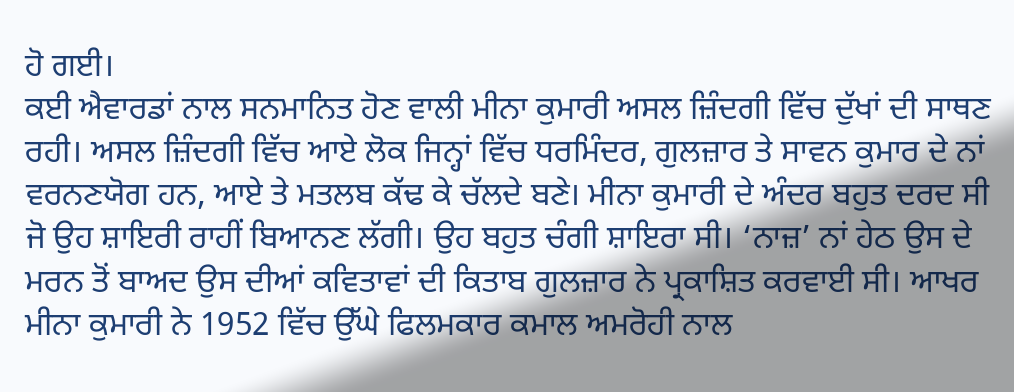ਹੋ ਗਈ।
ਕਈ ਐਵਾਰਡਾਂ ਨਾਲ ਸਨਮਾਨਿਤ ਹੋਣ ਵਾਲੀ ਮੀਨਾ ਕੁਮਾਰੀ ਅਸਲ ਜ਼ਿੰਦਗੀ ਵਿੱਚ ਦੁੱਖਾਂ ਦੀ ਸਾਥਣ ਰਹੀ। ਅਸਲ ਜ਼ਿੰਦਗੀ ਵਿੱਚ ਆਏ ਲੋਕ ਜਿਨ੍ਹਾਂ ਵਿੱਚ ਧਰਮਿੰਦਰ, ਗੁਲਜ਼ਾਰ ਤੇ ਸਾਵਨ ਕੁਮਾਰ ਦੇ ਨਾਂ ਵਰਨਣਯੋਗ ਹਨ, ਆਏ ਤੇ ਮਤਲਬ ਕੱਢ ਕੇ ਚੱਲਦੇ ਬਣੇ। ਮੀਨਾ ਕੁਮਾਰੀ ਦੇ ਅੰਦਰ ਬਹੁਤ ਦਰਦ ਸੀ ਜੋ ਉਹ ਸ਼ਾਇਰੀ ਰਾਹੀਂ ਬਿਆਨਣ ਲੱਗੀ। ਉਹ ਬਹੁਤ ਚੰਗੀ ਸ਼ਾਇਰਾ ਸੀ। ‘ਨਾਜ਼’ ਨਾਂ ਹੇਠ ਉਸ ਦੇ ਮਰਨ ਤੋਂ ਬਾਅਦ ਉਸ ਦੀਆਂ ਕਵਿਤਾਵਾਂ ਦੀ ਕਿਤਾਬ ਗੁਲਜ਼ਾਰ ਨੇ ਪ੍ਰਕਾਸ਼ਿਤ ਕਰਵਾਈ ਸੀ। ਆਖਰ ਮੀਨਾ ਕੁਮਾਰੀ ਨੇ 1952 ਵਿੱਚ ਉੱਘੇ ਫਿਲਮਕਾਰ ਕਮਾਲ ਅਮਰੋਹੀ ਨਾਲ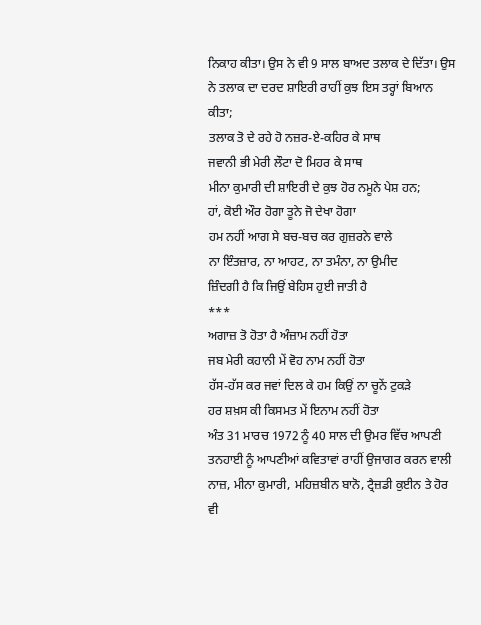ਨਿਕਾਹ ਕੀਤਾ। ਉਸ ਨੇ ਵੀ 9 ਸਾਲ ਬਾਅਦ ਤਲਾਕ ਦੇ ਦਿੱਤਾ। ਉਸ ਨੇ ਤਲਾਕ ਦਾ ਦਰਦ ਸ਼ਾਇਰੀ ਰਾਹੀਂ ਕੁਝ ਇਸ ਤਰ੍ਹਾਂ ਬਿਆਨ ਕੀਤਾ;
ਤਲਾਕ ਤੋ ਦੇ ਰਹੇ ਹੋ ਨਜ਼ਰ-ਏ-ਕਹਿਰ ਕੇ ਸਾਥ
ਜਵਾਨੀ ਭੀ ਮੇਰੀ ਲੌਟਾ ਦੋ ਮਿਹਰ ਕੇ ਸਾਥ
ਮੀਨਾ ਕੁਮਾਰੀ ਦੀ ਸ਼ਾਇਰੀ ਦੇ ਕੁਝ ਹੋਰ ਨਮੂਨੇ ਪੇਸ਼ ਹਨ;
ਹਾਂ, ਕੋਈ ਔਰ ਹੋਗਾ ਤੂਨੇ ਜੋ ਦੇਖਾ ਹੋਗਾ
ਹਮ ਨਹੀਂ ਆਗ ਸੇ ਬਚ-ਬਚ ਕਰ ਗੁਜ਼ਰਨੇ ਵਾਲੇ
ਨਾ ਇੰਤਜ਼ਾਰ, ਨਾ ਆਹਟ, ਨਾ ਤਮੰਨਾ, ਨਾ ਉਮੀਦ
ਜ਼ਿੰਦਗੀ ਹੈ ਕਿ ਜਿਉਂ ਬੇਹਿਸ ਹੁਈ ਜਾਤੀ ਹੈ
***
ਅਗਾਜ਼ ਤੋ ਹੋਤਾ ਹੈ ਅੰਜ਼ਾਮ ਨਹੀਂ ਹੋਤਾ
ਜਬ ਮੇਰੀ ਕਹਾਨੀ ਮੇਂ ਵੋਹ ਨਾਮ ਨਹੀਂ ਹੋਤਾ
ਹੱਸ-ਹੱਸ ਕਰ ਜਵਾਂ ਦਿਲ ਕੇ ਹਮ ਕਿਉਂ ਨਾ ਚੂਨੇਂ ਟੁਕੜੇ
ਹਰ ਸ਼ਖ਼ਸ ਕੀ ਕਿਸਮਤ ਮੇਂ ਇਨਾਮ ਨਹੀਂ ਹੋਤਾ
ਅੰਤ 31 ਮਾਰਚ 1972 ਨੂੰ 40 ਸਾਲ ਦੀ ਉਮਰ ਵਿੱਚ ਆਪਣੀ ਤਨਹਾਈ ਨੂੰ ਆਪਣੀਆਂ ਕਵਿਤਾਵਾਂ ਰਾਹੀਂ ਉਜਾਗਰ ਕਰਨ ਵਾਲੀ ਨਾਜ਼, ਮੀਨਾ ਕੁਮਾਰੀ, ਮਹਿਜ਼ਬੀਨ ਬਾਨੋ, ਟ੍ਰੈਜ਼ਡੀ ਕੁਈਨ ਤੇ ਹੋਰ ਵੀ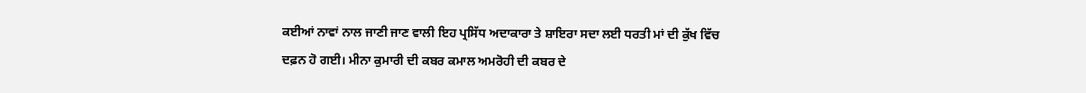ਕਈਆਂ ਨਾਵਾਂ ਨਾਲ ਜਾਣੀ ਜਾਣ ਵਾਲੀ ਇਹ ਪ੍ਰਸਿੱਧ ਅਦਾਕਾਰਾ ਤੇ ਸ਼ਾਇਰਾ ਸਦਾ ਲਈ ਧਰਤੀ ਮਾਂ ਦੀ ਕੁੱਖ ਵਿੱਚ ਦਫ਼ਨ ਹੋ ਗਈ। ਮੀਨਾ ਕੁਮਾਰੀ ਦੀ ਕਬਰ ਕਮਾਲ ਅਮਰੋਹੀ ਦੀ ਕਬਰ ਦੇ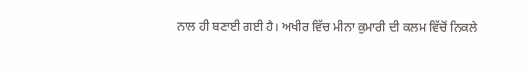ਨਾਲ ਹੀ ਬਣਾਈ ਗਈ ਹੈ। ਅਖੀਰ ਵਿੱਚ ਮੀਨਾ ਕੁਮਾਰੀ ਦੀ ਕਲਮ ਵਿੱਚੋਂ ਨਿਕਲੇ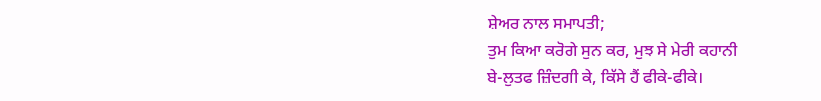ਸ਼ੇਅਰ ਨਾਲ ਸਮਾਪਤੀ;
ਤੁਮ ਕਿਆ ਕਰੋਗੇ ਸੁਨ ਕਰ, ਮੁਝ ਸੇ ਮੇਰੀ ਕਹਾਨੀ
ਬੇ-ਲੁਤਫ ਜ਼ਿੰਦਗੀ ਕੇ, ਕਿੱਸੇ ਹੈਂ ਫੀਕੇ-ਫੀਕੇ।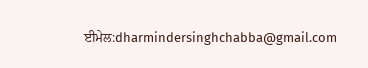ਈਮੇਲ:dharmindersinghchabba@gmail.com